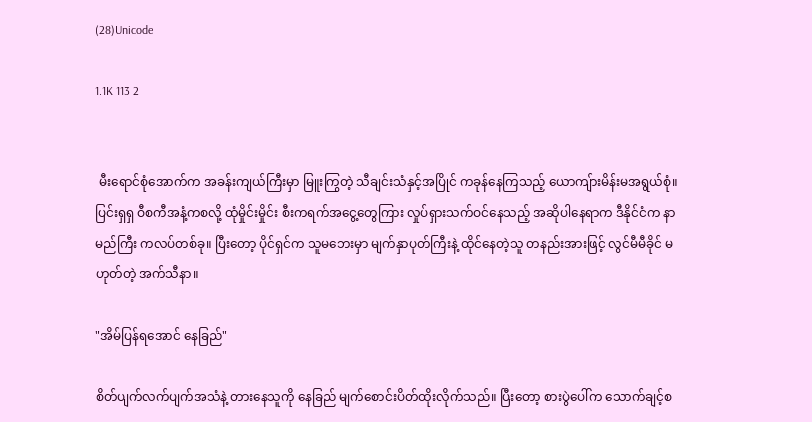(28)Unicode

1.1K 113 2


 မီးရောင်စုံအောက်က အခန်းကျယ်ကြီးမှာ မြူးကြွတဲ့ သီချင်းသံနှင့်အပြိုင် ကခုန်နေကြသည့် ယောကျ်ားမိန်းမအရွယ်စုံ။ ပြင်းရှရှ ဝီစကီအနံ့ကစလို့ ထုံမှိုင်းမှိုင်း စီးကရက်အငွေ့တွေကြား လှုပ်ရှားသက်ဝင်နေသည့် အဆိုပါနေရာက ဒီနိုင်ငံက နာမည်ကြီး ကလပ်တစ်ခု။ ပြီးတော့ ပိုင်ရှင်က သူမဘေးမှာ မျက်နှာပုတ်ကြီးနဲ့ ထိုင်နေတဲ့သူ တနည်းအားဖြင့် လွင်မီမီခိုင် မဟုတ်တဲ့ အက်သီနာ။

"အိမ်ပြန်ရအောင် နေခြည်"

စိတ်ပျက်လက်ပျက်အသံနဲ့ တားနေသူကို နေခြည် မျက်စောင်းပိတ်ထိုးလိုက်သည်။ ပြီးတော့ စားပွဲပေါ်က သောက်ချင့်စ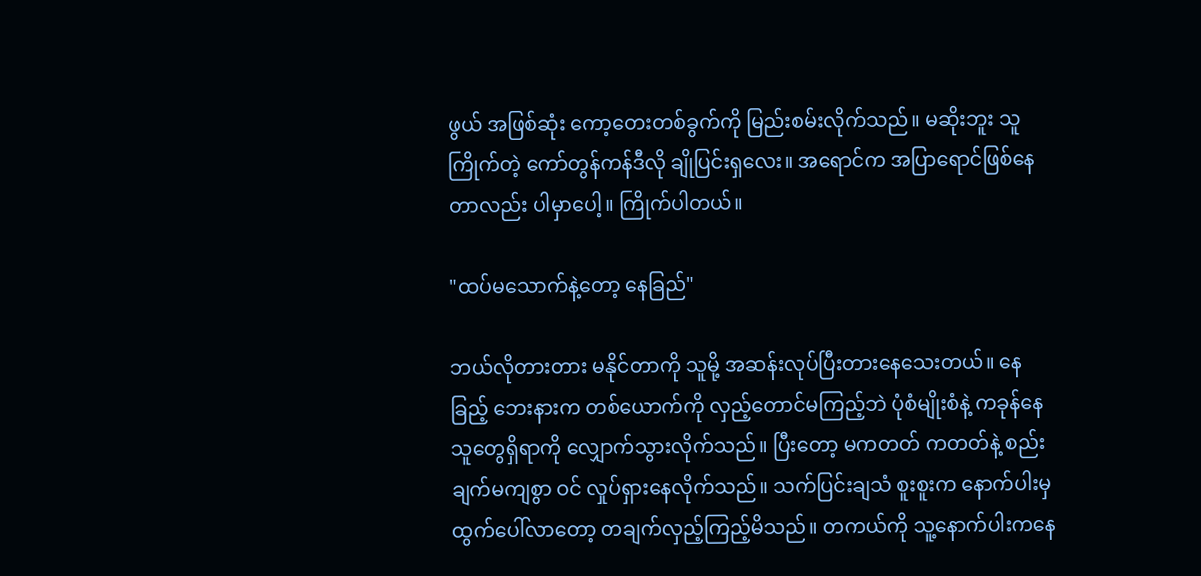ဖွယ် အဖြစ်ဆုံး ကော့တေးတစ်ခွက်ကို မြည်းစမ်းလိုက်သည်။ မဆိုးဘူး သူကြိုက်တဲ့ ကော်တွန်ကန်ဒီလို ချိုပြင်းရှလေး။ အရောင်က အပြာရောင်ဖြစ်နေတာလည်း ပါမှာပေါ့။ ကြိုက်ပါတယ်။

"ထပ်မသောက်နဲ့တော့ နေခြည်"

ဘယ်လိုတားတား မနိုင်တာကို သူမို့ အဆန်းလုပ်ပြီးတားနေသေးတယ်။ နေခြည့် ဘေးနားက တစ်ယောက်ကို လှည့်တောင်မကြည့်ဘဲ ပုံစံမျိုးစံနဲ့ ကခုန်နေသူတွေရှိရာကို လျှောက်သွားလိုက်သည်။ ပြီးတော့ မကတတ် ကတတ်နဲ့ စည်းချက်မကျစွာ ဝင် လှုပ်ရှားနေလိုက်သည်။ သက်ပြင်းချသံ စူးစူးက နောက်ပါးမှ ထွက်ပေါ်လာတော့ တချက်လှည့်ကြည့်မိသည်။ တကယ်ကို သူ့နောက်ပါးကနေ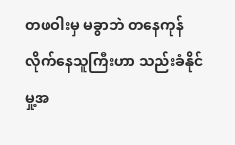တဖဝါးမှ မခွာဘဲ တနေကုန်လိုက်နေသူကြီးဟာ သည်းခံနိုင်မှု့အ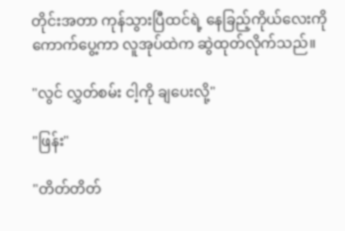တိုင်းအတာ ကုန်သွားပြီထင်ရဲ့ နေခြည့်ကိုယ်လေးကို ကောက်ပွေ့ကာ လူအုပ်ထဲက ဆွဲထုတ်လိုက်သည်။

"လွင် လွှတ်စမ်း ငါ့ကို ချပေးလို့"

"ဖြန်း"

"တိတ်တိတ်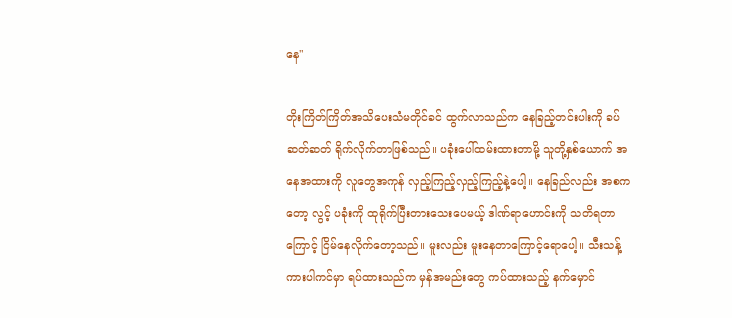နေ"

တိုးကြိတ်ကြိတ်အသိပေးသံမတိုင်ခင် ထွက်လာသည်က နေခြည့်တင်းပါးကို ခပ်ဆတ်ဆတ် ရိုက်လိုက်တာဖြစ်သည်။ ပခုံးပေါ်ထမ်းထားတာမို့ သူတို့နှစ်ယောက် အနေအထားကို လူတွေအကုန် လှည့်ကြည့်လှည့်ကြည့်နဲ့ပေါ့။ နေခြည်လည်း အစကတော့ လွင့် ပခုံးကို ထုရိုက်ပြီးတားသေးပေမယ့် ဒါဏ်ရာဟောင်းကို သတိရတာကြောင့် ငြိမ်နေလိုက်တော့သည်။ မူးလည်း မူးနေတာကြောင့်ရောပေါ့။ သီးသန့်ကားပါကင်မှာ ရပ်ထားသည်က မှန်အမည်းတွေ ကပ်ထားသည့် နက်မှောင်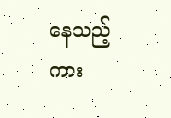နေသည့် ကား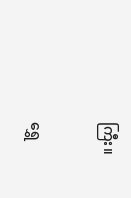ကြီး။

ရွှေ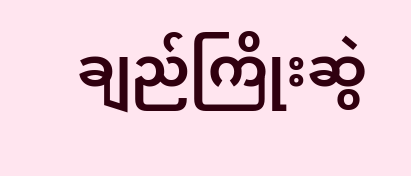ချည်ကြိုးဆွဲ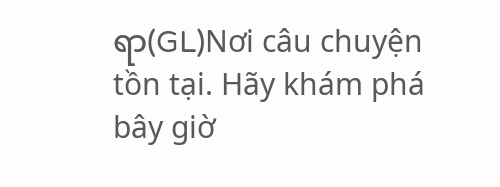ရာ(GL)Nơi câu chuyện tồn tại. Hãy khám phá bây giờ